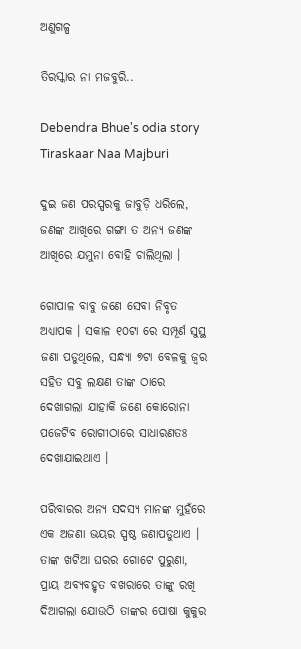ଅଣୁଗଳ୍ପ

ତିରସ୍କାର ନା ମଜବୁରି..

Debendra Bhue's odia story Tiraskaar Naa Majburi

ଦୁଇ ଜଣ ପରସ୍ପରକୁ ଜାବୁଡ଼ି ଧରିଲେ, ଜଣଙ୍କ ଆଖିରେ ଗଙ୍ଗା ତ ଅନ୍ୟ ଜଣଙ୍କ ଆଖିରେ ଯମୁନା ବୋହି ଚାଲିଥିଲା ।

ଗୋପାଳ ବାବୁ ଜଣେ ସେବା ନିବୃତ ଅଧ୍ୟାପକ । ସକାଳ ୧୦ଟା ରେ ସମ୍ପୂର୍ଣ ସୁସ୍ଥ ଜଣା ପଡୁଥିଲେ, ସନ୍ଧ୍ୟା ୭ଟା ବେଳକୁ ଜ୍ୱର ସହିତ ସବୁ ଲକ୍ଷଣ ତାଙ୍କ ଠାରେ ଦେଖାଗଲା ଯାହାକି ଜଣେ କୋରୋନା ପଜେଟିବ ରୋଗୀଠାରେ ସାଧାରଣତଃ ଦେଖାଯାଇଥାଏ ।

ପରିବାରର ଅନ୍ୟ ସଦସ୍ୟ ମାନଙ୍କ ମୁହଁରେ ଏକ ଅଜଣା ଭୟର ସ୍ପଷ୍ଠ ଜଣାପଡୁଥାଏ । ତାଙ୍କ ଖଟିଆ ଘରର ଗୋଟେ ପୁରୁଣା, ପ୍ରାୟ ଅବ୍ୟବହୃତ ବଖରାରେ ତାଙ୍କୁ ରଖି ଦିଆଗଲା ଯୋଉଠି ତାଙ୍କର ପୋଷା କୁକୁର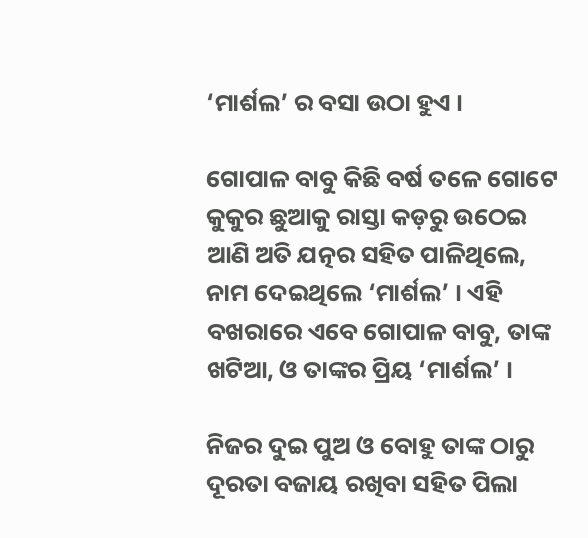‘ମାର୍ଶଲ’ ର ବସା ଉଠା ହୁଏ ।

ଗୋପାଳ ବାବୁ କିଛି ବର୍ଷ ତଳେ ଗୋଟେ କୁକୁର ଛୁଆକୁ ରାସ୍ତା କଡ଼ରୁ ଉଠେଇ ଆଣି ଅତି ଯତ୍ନର ସହିତ ପାଳିଥିଲେ, ନାମ ଦେଇଥିଲେ ‘ମାର୍ଶଲ’ । ଏହି ବଖରାରେ ଏବେ ଗୋପାଳ ବାବୁ, ତାଙ୍କ ଖଟିଆ, ଓ ତାଙ୍କର ପ୍ରିୟ ‘ମାର୍ଶଲ’ ।

ନିଜର ଦୁଇ ପୁଅ ଓ ବୋହୁ ତାଙ୍କ ଠାରୁ ଦୂରତା ବଜାୟ ରଖିବା ସହିତ ପିଲା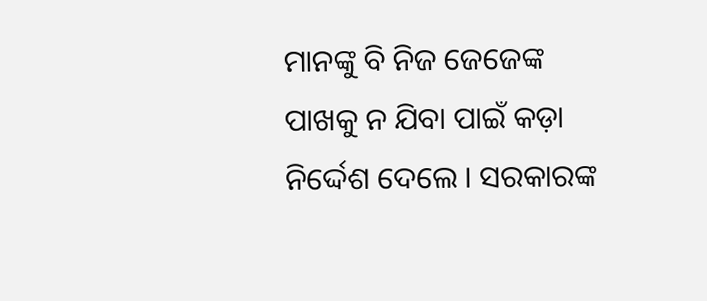ମାନଙ୍କୁ ବି ନିଜ ଜେଜେଙ୍କ ପାଖକୁ ନ ଯିବା ପାଇଁ କଡ଼ା ନିର୍ଦ୍ଦେଶ ଦେଲେ । ସରକାରଙ୍କ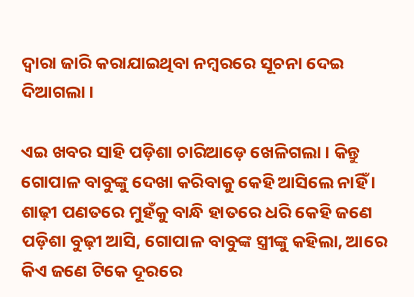ଦ୍ୱାରା ଜାରି କରାଯାଇଥିବା ନମ୍ବରରେ ସୂଚନା ଦେଇ ଦିଆଗଲା ।

ଏଇ ଖବର ସାହି ପଡ଼ିଶା ଚାରିଆଡ଼େ ଖେଳିଗଲା । କିନ୍ତୁ ଗୋପାଳ ବାବୁଙ୍କୁ ଦେଖା କରିବାକୁ କେହି ଆସିଲେ ନାହିଁ । ଶାଢ଼ୀ ପଣତରେ ମୁହଁକୁ ବାନ୍ଧି ହାତରେ ଧରି କେହି ଜଣେ ପଡ଼ିଶା ବୁଢ଼ୀ ଆସି, ଗୋପାଳ ବାବୁଙ୍କ ସ୍ତ୍ରୀଙ୍କୁ କହିଲା, ଆରେ କିଏ ଜଣେ ଟିକେ ଦୂରରେ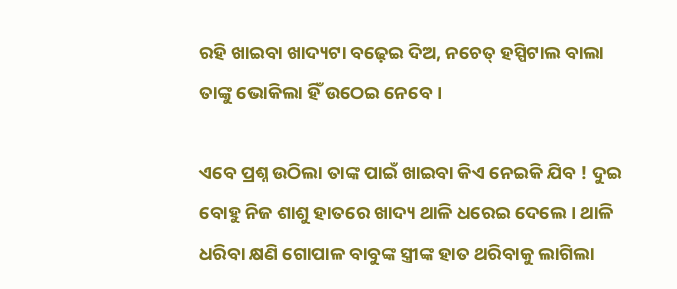ରହି ଖାଇବା ଖାଦ୍ୟଟା ବଢ଼େଇ ଦିଅ, ନଚେତ୍ ହସ୍ପିଟାଲ ବାଲା ତାଙ୍କୁ ଭୋକିଲା ହିଁ ଉଠେଇ ନେବେ ।

ଏବେ ପ୍ରଶ୍ନ ଉଠିଲା ତାଙ୍କ ପାଇଁ ଖାଇବା କିଏ ନେଇକି ଯିବ ! ଦୁଇ ବୋହୁ ନିଜ ଶାଶୁ ହାତରେ ଖାଦ୍ୟ ଥାଳି ଧରେଇ ଦେଲେ । ଥାଳି ଧରିବା କ୍ଷଣି ଗୋପାଳ ବାବୁଙ୍କ ସ୍ତ୍ରୀଙ୍କ ହାତ ଥରିବାକୁ ଲାଗିଲା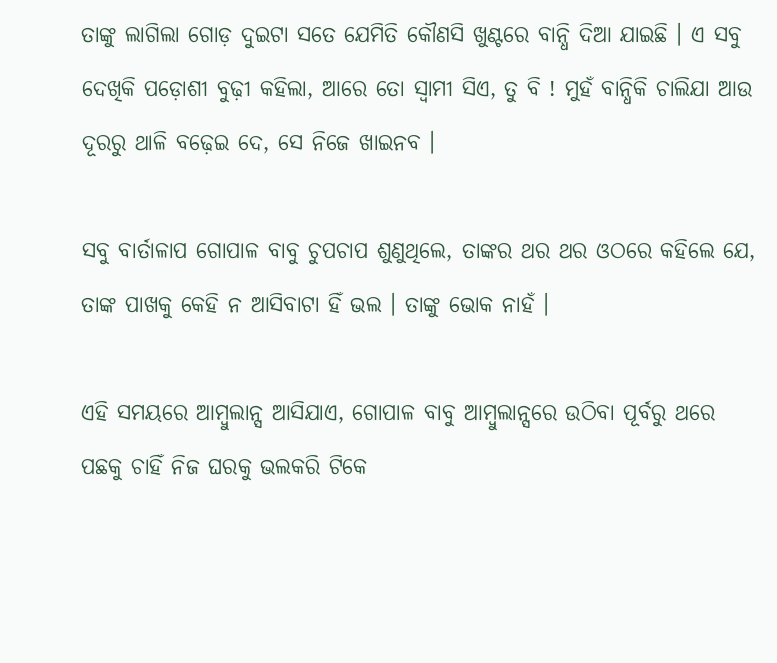ତାଙ୍କୁ ଲାଗିଲା ଗୋଡ଼ ଦୁଇଟା ସତେ ଯେମିତି କୌଣସି ଖୁଣ୍ଟରେ ବାନ୍ଧି ଦିଆ ଯାଇଛି । ଏ ସବୁ ଦେଖିକି ପଡ଼ୋଶୀ ବୁଢ଼ୀ କହିଲା, ଆରେ ତୋ ସ୍ୱାମୀ ସିଏ, ତୁ ବି ! ମୁହଁ ବାନ୍ଧିକି ଚାଲିଯା ଆଉ ଦୂରରୁ ଥାଳି ବଢ଼େଇ ଦେ, ସେ ନିଜେ ଖାଇନବ ।

ସବୁ ବାର୍ତାଳାପ ଗୋପାଳ ବାବୁ ଚୁପଚାପ ଶୁଣୁଥିଲେ, ତାଙ୍କର ଥର ଥର ଓଠରେ କହିଲେ ଯେ, ତାଙ୍କ ପାଖକୁ କେହି ନ ଆସିବାଟା ହିଁ ଭଲ । ତାଙ୍କୁ ଭୋକ ନାହଁ ।

ଏହି ସମୟରେ ଆମ୍ବୁଲାନ୍ସ ଆସିଯାଏ, ଗୋପାଳ ବାବୁ ଆମ୍ବୁଲାନ୍ସରେ ଉଠିବା ପୂର୍ବରୁ ଥରେ ପଛକୁ ଚାହିଁ ନିଜ ଘରକୁ ଭଲକରି ଟିକେ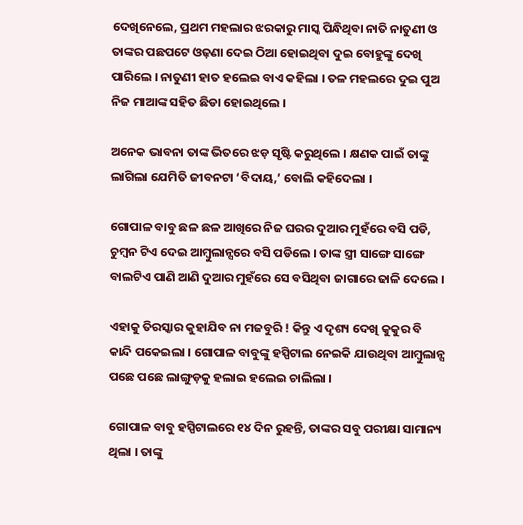ଦେଖିନେଲେ, ପ୍ରଥମ ମହଲାର ଝରକାରୁ ମାସ୍କ ପିନ୍ଧିଥିବା ନାତି ନାତୁଣୀ ଓ ତାଙ୍କର ପଛପଟେ ଓଢ଼ଣା ଦେଇ ଠିଆ ହୋଇଥିବା ଦୁଇ ବୋହୁଙ୍କୁ ଦେଖି ପାରିଲେ । ନାତୁଣୀ ହାତ ହଲେଇ ବାଏ କହିଲା । ତଳ ମହଲରେ ଦୁଇ ପୁଅ ନିଜ ମାଆଙ୍କ ସହିତ ଛିଡା ହୋଇଥିଲେ ।

ଅନେକ ଭାବନା ତାଙ୍କ ଭିତରେ ଝଡ଼ ସୃଷ୍ଟି କରୁଥିଲେ । କ୍ଷଣକ ପାଇଁ ତାଙ୍କୁ ଲାଗିଲା ଯେମିତି ଜୀବନଟା ‘ବିଦାୟ,’ ବୋଲି କହିଦେଲା ।

ଗୋପାଳ ବାବୁ ଛଳ ଛଳ ଆଖିରେ ନିଜ ଘରର ଦୁଆର ମୁହଁରେ ବସି ପଡି, ଚୁମ୍ବନ ଟିଏ ଦେଇ ଆମ୍ବୁଲାନ୍ସରେ ବସି ପଡିଲେ । ତାଙ୍କ ସ୍ତ୍ରୀ ସାଙ୍ଗେ ସାଙ୍ଗେ ବାଲଟିଏ ପାଣି ଆଣି ଦୁଆର ମୁହଁରେ ସେ ବସିଥିବା ଜାଗାରେ ଢାଳି ଦେଲେ ।

ଏହାକୁ ତିରସ୍କାର କୁହାଯିବ ନା ମଜବୁରି ! କିନ୍ତୁ ଏ ଦୃଶ୍ୟ ଦେଖି କୁକୁର ବି କାନ୍ଦି ପକେଇଲା । ଗୋପାଳ ବାବୁଙ୍କୁ ହସ୍ପିଟାଲ ନେଇକି ଯାଉଥିବା ଆମ୍ବୁଲାନ୍ସ ପଛେ ପଛେ ଲାଙ୍ଗୁଡ଼କୁ ହଲାଇ ହଲେଇ ଚାଲିଲା ।

ଗୋପାଳ ବାବୁ ହସ୍ପିଟାଲରେ ୧୪ ଦିନ ରୁହନ୍ତି, ତାଙ୍କର ସବୁ ପରୀକ୍ଷା ସାମାନ୍ୟ ଥିଲା । ତାଙ୍କୁ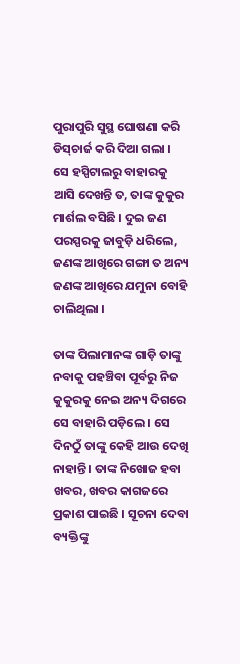ପୁରାପୁରି ସୁସ୍ଥ ଘୋଷଣା କରି ଡିସ୍‌ଚାର୍ଜ କରି ଦିଆ ଗଲା । ସେ ହସ୍ପିଟାଲରୁ ବାହାରକୁ ଆସି ଦେଖନ୍ତି ତ, ତାଙ୍କ କୁକୁର ମାର୍ଶଲ ବସିଛି । ଦୁଇ ଜଣ ପରସ୍ପରକୁ ଜାବୁଡ଼ି ଧରିଲେ, ଜଣଙ୍କ ଆଖିରେ ଗଙ୍ଗା ତ ଅନ୍ୟ ଜଣଙ୍କ ଆଖିରେ ଯମୁନା ବୋହି ଚାଲିଥିଲା ।

ତାଙ୍କ ପିଲାମାନଙ୍କ ଗାଡ଼ି ତାଙ୍କୁ ନବାକୁ ପହଞ୍ଚିବା ପୂର୍ବରୁ ନିଜ କୁକୁରକୁ ନେଇ ଅନ୍ୟ ଦିଗରେ ସେ ବାହାରି ପଡ଼ିଲେ । ସେ ଦିନଠୁଁ ତାଙ୍କୁ କେହି ଆଉ ଦେଖି ନାହାନ୍ତି । ତାଙ୍କ ନିଖୋଜ ହବା ଖବର, ଖବର କାଗଜରେ ପ୍ରକାଶ ପାଇଛି । ସୂଚନା ଦେବା ବ୍ୟକ୍ତିଙ୍କୁ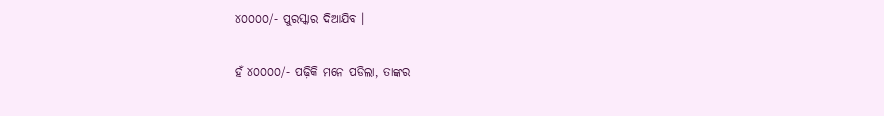୪୦୦୦୦/- ପୁରସ୍କାର ଦିଆଯିବ ।

ହଁ ୪୦୦୦୦/- ପଢ଼ିକି ମନେ ପଡିଲା, ତାଙ୍କର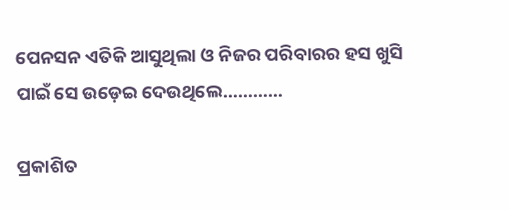ପେନସନ ଏତିକି ଆସୁଥିଲା ଓ ନିଜର ପରିବାରର ହସ ଖୁସି ପାଇଁ ସେ ଉଡ଼େଇ ଦେଉଥିଲେ…………

ପ୍ରକାଶିତ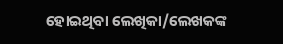ହୋଇଥିବା ଲେଖିକା/ଲେଖକଙ୍କ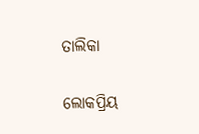ତାଲିକା

ଲୋକପ୍ରିୟ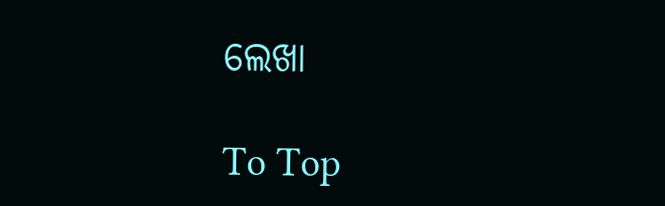ଲେଖା

To Top